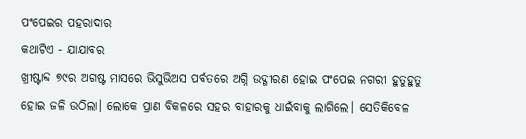ପଂପେଇର ପହରାଦାର
କଥାଟିଏ - ଯାଯାବର
ଖ୍ରୀଷ୍ଟାବ୍ଦ ୭୯ର ଅଗଷ୍ଟ ମାସରେ ଭିସୁଭିଅସ ପର୍ବତରେ ଅଗ୍ନି ଉଦ୍ଗୀରଣ ହୋଇ ପଂପେଇ ନଗରୀ ହୁତୁହୁତୁ ହୋଇ ଜଳି ଉଠିଲା। ଲୋକେ ପ୍ରାଣ ବିକଳରେ ସହର ବାହାରକୁ ଧାଇଁବାକୁ ଲାଗିଲେ। ସେତିକିବେଳ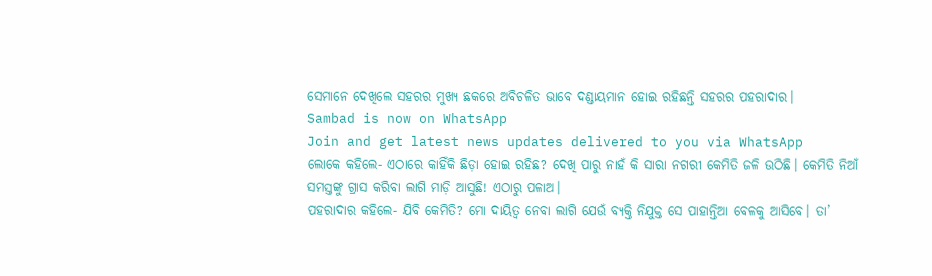ସେମାନେ ଦେଖିଲେ ସହରର ମୁଖ୍ୟ ଛକରେ ଅବିଚଳିତ ଭାବେ ଦଣ୍ଡାୟମାନ ହୋଇ ରହିଛନ୍ତି ସହରର ପହରାଦାର।
Sambad is now on WhatsApp
Join and get latest news updates delivered to you via WhatsApp
ଲୋକେ କହିଲେ- ଏଠାରେ କାହିଁକି ଛିଡ଼ା ହୋଇ ରହିଛ? ଦେଖି ପାରୁ ନାହଁ କି ସାରା ନଗରୀ କେମିତି ଜଳି ଉଠିଛି। କେମିତି ନିଆଁ ସମସ୍ତଙ୍କୁ ଗ୍ରାସ କରିବା ଲାଗି ମାଡ଼ି ଆସୁଛି! ଏଠାରୁ ପଳାଅ।
ପହରାଦାର କହିଲେ- ଯିବି କେମିତି? ମୋ ଦାୟିତ୍ବ ନେବା ଲାଗି ଯେଉଁ ବ୍ୟକ୍ତି ନିଯୁକ୍ତ ସେ ପାହାନ୍ତିଆ ବେଳକୁ ଆସିବେ। ତା’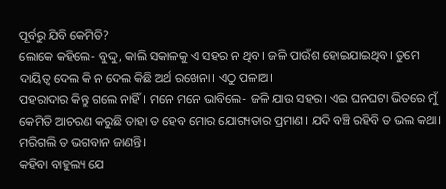ପୂର୍ବରୁ ଯିବି କେମିତି?
ଲୋକେ କହିଲେ- ବୁଦ୍ଦୁ, କାଲି ସକାଳକୁ ଏ ସହର ନ ଥିବ। ଜଳି ପାଉଁଶ ହୋଇଯାଇଥିବ। ତୁମେ ଦାୟିତ୍ବ ଦେଲ କି ନ ଦେଲ କିଛି ଅର୍ଥ ରଖେନା। ଏଠୁ ପଳାଅ।
ପହରାଦାର କିନ୍ତୁ ଗଲେ ନାହିଁ। ମନେ ମନେ ଭାବିଲେ- ଜଳି ଯାଉ ସହର। ଏଇ ଘନଘଟା ଭିତରେ ମୁଁ କେମିତି ଆଚରଣ କରୁଛି ତାହା ତ ହେବ ମୋର ଯୋଗ୍ୟତାର ପ୍ରମାଣ। ଯଦି ବଞ୍ଚି ରହିବି ତ ଭଲ କଥା। ମରିଗଲି ତ ଭଗବାନ ଜାଣନ୍ତି।
କହିବା ବାହୁଲ୍ୟ ଯେ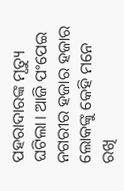ପହରାଦାରଙ୍କ ମୃତ୍ୟୁ ଘଟିଲା। ଆଜି ପଂପେଇ ନଗରୀର ହଜାର ହଜାର ଲୋକଙ୍କୁ କେହି ମନେ ରଖି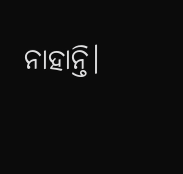ନାହାନ୍ତି।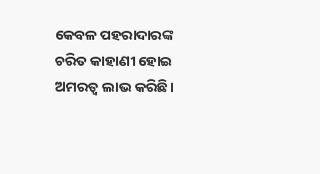କେବଳ ପହରାଦାରଙ୍କ ଚରିତ କାହାଣୀ ହୋଇ ଅମରତ୍ବ ଲାଭ କରିଛି।